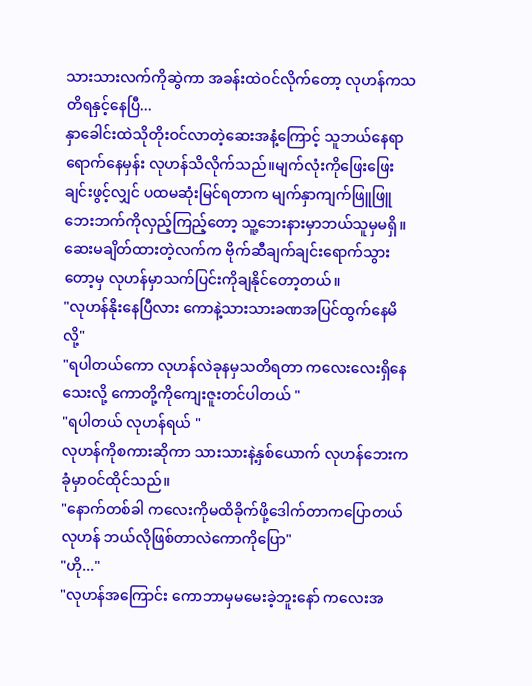သားသားလက်ကိုဆွဲကာ အခန်းထဲဝင်လိုက်တော့ လုဟန်ကသတိရနှင့်နေပြီ...
နှာခေါင်းထဲသိုတိုးဝင်လာတဲ့ဆေးအနံ့ကြောင့် သူဘယ်နေရာရောက်နေမှန်း လုဟန်သိလိုက်သည်။မျက်လုံးကိုဖြေးဖြေးချင်းဖွင့်လျှင် ပထမဆုံးမြင်ရတာက မျက်နှာကျက်ဖြူဖြူ ဘေးဘက်ကိုလှည့်ကြည့်တော့ သူ့ဘေးနားမှာဘယ်သူမှမရှိ။ဆေးမချိတ်ထားတဲ့လက်က ဗိုက်ဆီချက်ချင်းရောက်သွားတော့မှ လုဟန်မှာသက်ပြင်းကိုချနိုင်တော့တယ်။
"လုဟန်နိုးနေပြီလား ကောနဲ့သားသားခဏအပြင်ထွက်နေမိလို့"
"ရပါတယ်ကော လုဟန်လဲခုနမှသတိရတာ ကလေးလေးရှိနေသေးလို့ ကောတို့ကိုကျေးဇူးတင်ပါတယ် "
"ရပါတယ် လုဟန်ရယ် "
လုဟန်ကိုစကားဆိုကာ သားသားနဲ့နှစ်ယောက် လုဟန်ဘေးကခုံမှာဝင်ထိုင်သည်။
"နောက်တစ်ခါ ကလေးကိုမထိခိုက်ဖို့ဒေါက်တာကပြောတယ် လုဟန် ဘယ်လိုဖြစ်တာလဲကောကိုပြော"
"ဟို..."
"လုဟန်အကြောင်း ကောဘာမှမမေးခဲ့ဘူးနော် ကလေးအ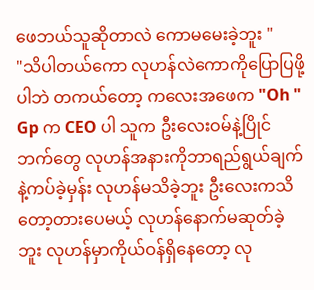ဖေဘယ်သူဆိုတာလဲ ကောမမေးခဲ့ဘူး "
"သိပါတယ်ကော လုဟန်လဲကောကိုပြောပြဖို့ပါဘဲ တကယ်တော့ ကလေးအဖေက "Oh " Gp က CEO ပါ သူက ဦးလေးဝမ်နဲ့ပြိုင်ဘက်တွေ လုဟန်အနားကိုဘာရည်ရွယ်ချက်နဲ့ကပ်ခဲ့မှန်း လုဟန်မသိခဲ့ဘူး ဦးလေးကသိတော့တားပေမယ့် လုဟန်နောက်မဆုတ်ခဲ့ဘူး လုဟန်မှာကိုယ်ဝန်ရှိနေတော့ လု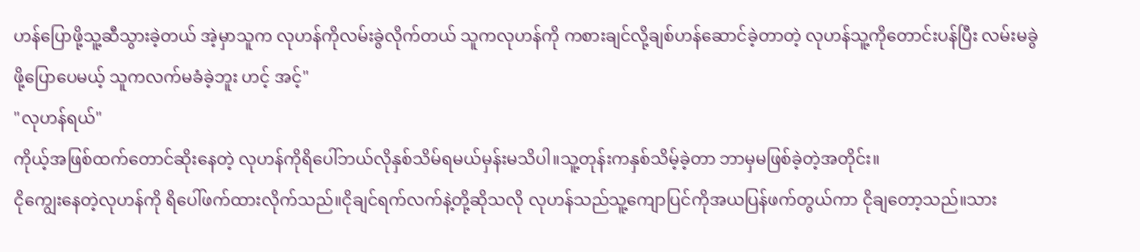ဟန်ပြောဖို့သူ့ဆီသွားခဲ့တယ် အဲ့မှာသူက လုဟန်ကိုလမ်းခွဲလိုက်တယ် သူကလုဟန်ကို ကစားချင်လို့ချစ်ဟန်ဆောင်ခဲ့တာတဲ့ လုဟန်သူ့ကိုတောင်းပန်ပြီး လမ်းမခွဲဖို့ပြောပေမယ့် သူကလက်မခံခဲ့ဘူး ဟင့် အင့်"
"လုဟန်ရယ်"
ကိုယ့်အဖြစ်ထက်တောင်ဆိုးနေတဲ့ လုဟန်ကိုရိပေါ်ဘယ်လိုနှစ်သိမ်ရမယ်မှန်းမသိပါ။သူ့တုန်းကနှစ်သိမ့်ခဲ့တာ ဘာမှမဖြစ်ခဲ့တဲ့အတိုင်း။
ငိုကျွေးနေတဲ့လုဟန်ကို ရိပေါ်ဖက်ထားလိုက်သည်။ငိုချင်ရက်လက်နဲ့တို့ဆိုသလို လုဟန်သည်သူ့ကျောပြင်ကိုအယပြန်ဖက်တွယ်ကာ ငိုချတော့သည်။သား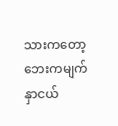သားကတော့ဘေးကမျက်နှာငယ်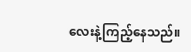လေးနဲ့ကြည့်နေသည်။